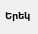Երեկ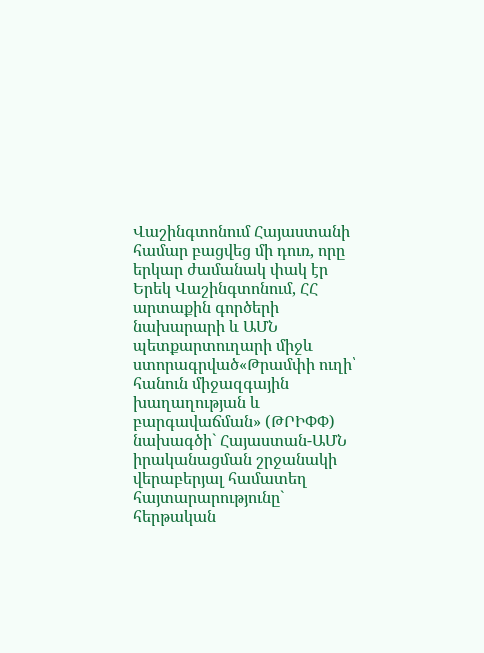Վաշինգտոնում Հայաստանի համար բացվեց մի դուռ, որը երկար ժամանակ փակ էր
Երեկ Վաշինգտոնում, ՀՀ արտաքին գործերի նախարարի և ԱՄՆ պետքարտուղարի միջև ստորագրված«Թրամփի ուղի՝ հանուն միջազգային խաղաղության և բարգավաճման» (ԹՐԻՓՓ) նախագծի` Հայաստան-ԱՄՆ իրականացման շրջանակի վերաբերյալ համատեղ հայտարարությունը` հերթական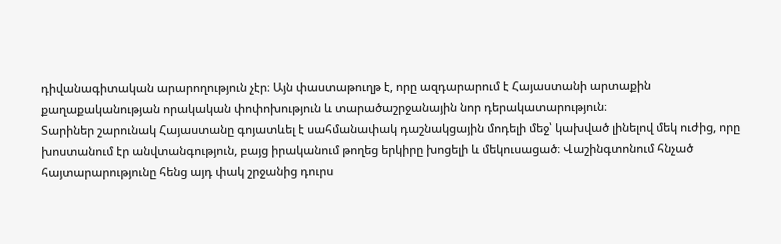դիվանագիտական արարողություն չէր։ Այն փաստաթուղթ է, որը ազդարարում է Հայաստանի արտաքին քաղաքականության որակական փոփոխություն և տարածաշրջանային նոր դերակատարություն։
Տարիներ շարունակ Հայաստանը գոյատևել է սահմանափակ դաշնակցային մոդելի մեջ՝ կախված լինելով մեկ ուժից, որը խոստանում էր անվտանգություն, բայց իրականում թողեց երկիրը խոցելի և մեկուսացած։ Վաշինգտոնում հնչած հայտարարությունը հենց այդ փակ շրջանից դուրս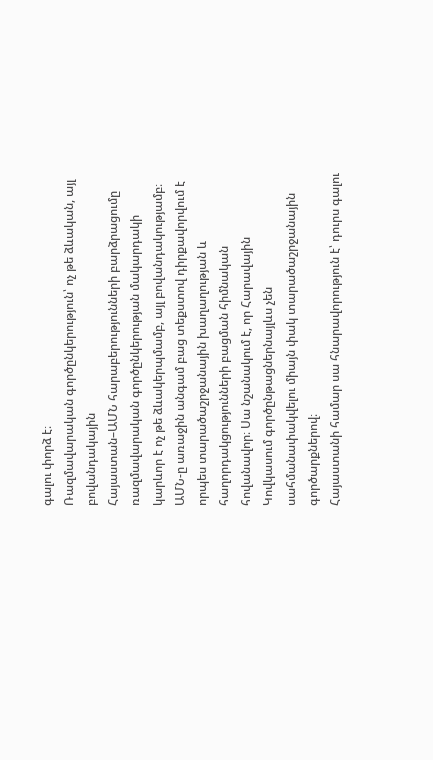գալու փորձ է։
Ռազմավարական գործընկերություն՝ ոչ թե ձևական, այլ բովանդակային
Հայաստան–ԱՄՆ հարաբերությունների բարձրացումը ռազմավարական գործընկերության մակարդակի կարևոր է ոչ թե ձևակերպմամբ, այլ բովանդակությամբ։ ԱՄՆ-ը առաջին անգամ բաց տեքստով դիրքավորվում է որպես տարածաշրջանային խաղաղության և հաղորդակցությունների բացման հիմնական հովանավոր։ Սա նշանակում է, որ Հարավային Կովկասում գործընթացներնայլևս չեն սահմանափակվելու միայն փակ տարածաշրջանային գործարքներով։
Հայաստանի համար սա հնարավորություն է՝ դուրս գալու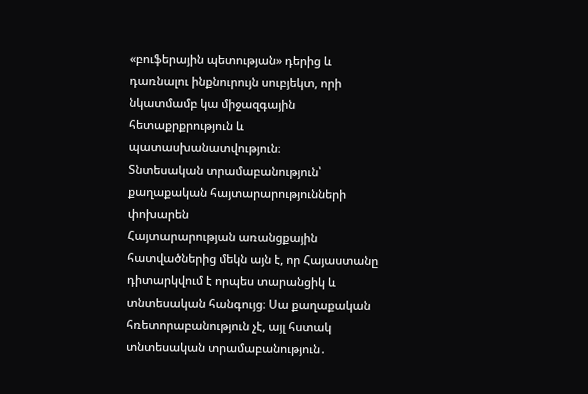«բուֆերային պետության» դերից և դառնալու ինքնուրույն սուբյեկտ, որի նկատմամբ կա միջազգային հետաքրքրություն և պատասխանատվություն։
Տնտեսական տրամաբանություն՝ քաղաքական հայտարարությունների փոխարեն
Հայտարարության առանցքային հատվածներից մեկն այն է, որ Հայաստանը դիտարկվում է որպես տարանցիկ և տնտեսական հանգույց։ Սա քաղաքական հռետորաբանություն չէ, այլ հստակ տնտեսական տրամաբանություն․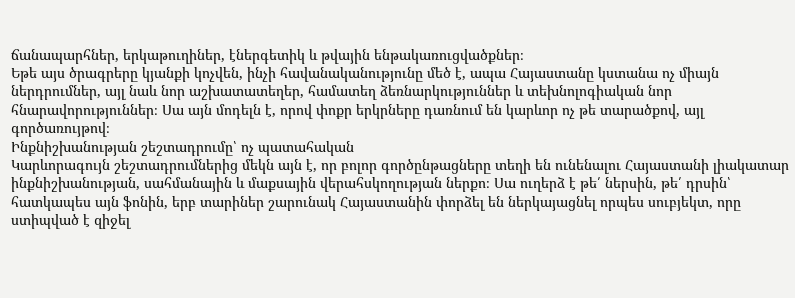ճանապարհներ, երկաթուղիներ, էներգետիկ և թվային ենթակառուցվածքներ։
Եթե այս ծրագրերը կյանքի կոչվեն, ինչի հավանականությունը մեծ է, ապա Հայաստանը կստանա ոչ միայն ներդրումներ, այլ նաև նոր աշխատատեղեր, համատեղ ձեռնարկություններ և տեխնոլոգիական նոր հնարավորություններ։ Սա այն մոդելն է, որով փոքր երկրները դառնում են կարևոր ոչ թե տարածքով, այլ գործառույթով։
Ինքնիշխանության շեշտադրումը՝ ոչ պատահական
Կարևորագույն շեշտադրումներից մեկն այն է, որ բոլոր գործընթացները տեղի են ունենալու Հայաստանի լիակատար ինքնիշխանության, սահմանային և մաքսային վերահսկողության ներքո։ Սա ուղերձ է թե՛ ներսին, թե՛ դրսին՝ հատկապես այն ֆոնին, երբ տարիներ շարունակ Հայաստանին փորձել են ներկայացնել որպես սուբյեկտ, որը ստիպված է զիջել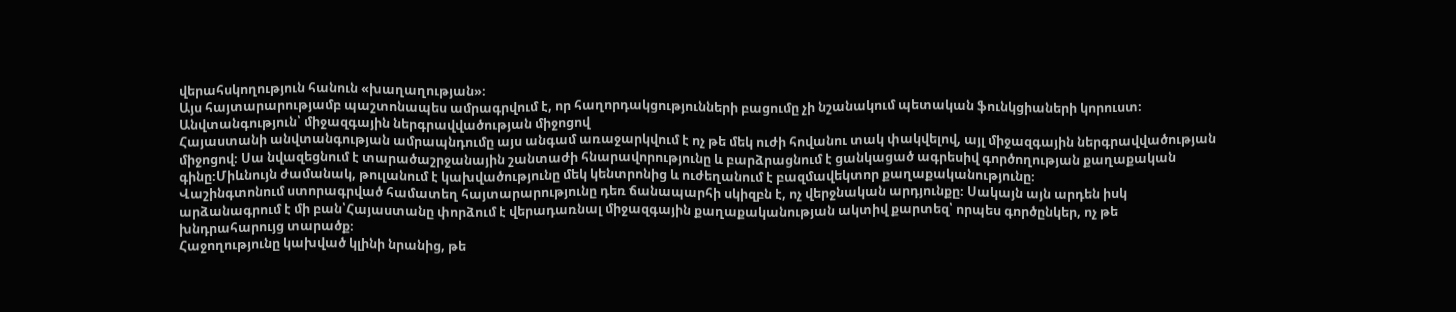վերահսկողություն հանուն «խաղաղության»։
Այս հայտարարությամբ պաշտոնապես ամրագրվում է, որ հաղորդակցությունների բացումը չի նշանակում պետական ֆունկցիաների կորուստ։
Անվտանգություն՝ միջազգային ներգրավվածության միջոցով
Հայաստանի անվտանգության ամրապնդումը այս անգամ առաջարկվում է ոչ թե մեկ ուժի հովանու տակ փակվելով, այլ միջազգային ներգրավվածության միջոցով։ Սա նվազեցնում է տարածաշրջանային շանտաժի հնարավորությունը և բարձրացնում է ցանկացած ագրեսիվ գործողության քաղաքական գինը։Միևնույն ժամանակ, թուլանում է կախվածությունը մեկ կենտրոնից և ուժեղանում է բազմավեկտոր քաղաքականությունը։
Վաշինգտոնում ստորագրված համատեղ հայտարարությունը դեռ ճանապարհի սկիզբն է, ոչ վերջնական արդյունքը։ Սակայն այն արդեն իսկ արձանագրում է մի բան՝Հայաստանը փորձում է վերադառնալ միջազգային քաղաքականության ակտիվ քարտեզ՝ որպես գործընկեր, ոչ թե խնդրահարույց տարածք։
Հաջողությունը կախված կլինի նրանից, թե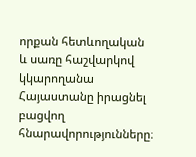որքան հետևողական և սառը հաշվարկով կկարողանա Հայաստանը իրացնել բացվող հնարավորությունները։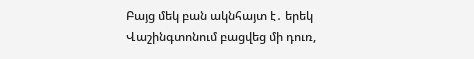Բայց մեկ բան ակնհայտ է․ երեկ Վաշինգտոնում բացվեց մի դուռ,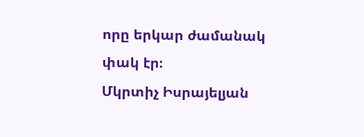որը երկար ժամանակ փակ էր։
Մկրտիչ Իսրայելյան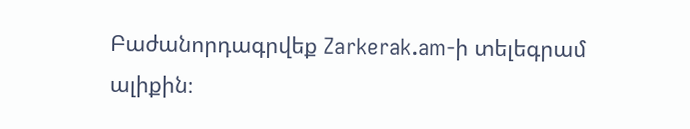Բաժանորդագրվեք Zarkerak.am-ի տելեգրամ ալիքին։